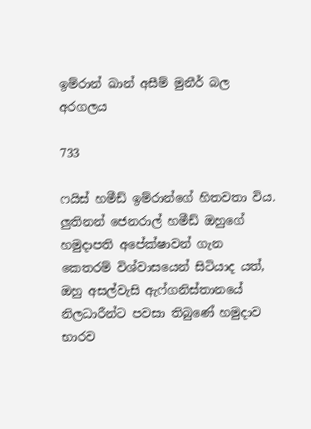ඉම්රාන් ඛාන් අසීම් මුනීර් බල අරගලය

733

ෆයිස් හමීඩ් ඉම්රාන්ගේ හිතවතා විය. ලුතිනන් ජෙනරාල් හමීඩ් ඔහුගේ හමුදාපති අපේක්ෂාවන් ගැන කෙතරම් විශ්වාසයෙන් සිටියාද යත්, ඔහු අසල්වැසි ඇෆ්ගනිස්තානයේ නිලධාරීන්ට පවසා තිබුණේ හමුදාව භාරව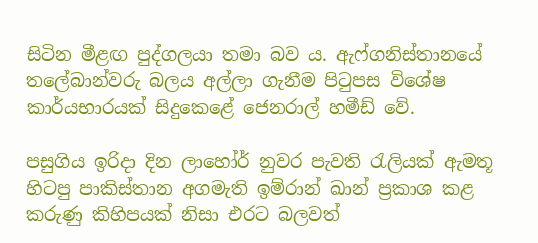සිටින මීළඟ පුද්ගලයා තමා බව ය. ඇෆ්ගනිස්තානයේ තලේබාන්වරු බලය අල්ලා ගැනීම පිටුපස විශේෂ කාර්යභාරයක් සිදුකෙළේ ජෙනරාල් හමීඩ් වේ.

පසුගිය ඉරිදා දින ලාහෝර් නුවර පැවති රැලියක් ඇමතූ හිටපු පාකිස්තාන අගමැති ඉම්රාන් ඛාන් ප්‍රකාශ කළ කරුණු කිහිපයක් නිසා එරට බලවත්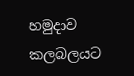හමුදාව කලබලයට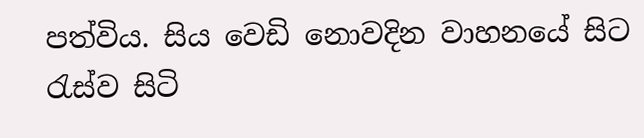පත්විය. සිය වෙඩි නොවදින වාහනයේ සිට රැස්ව සිටි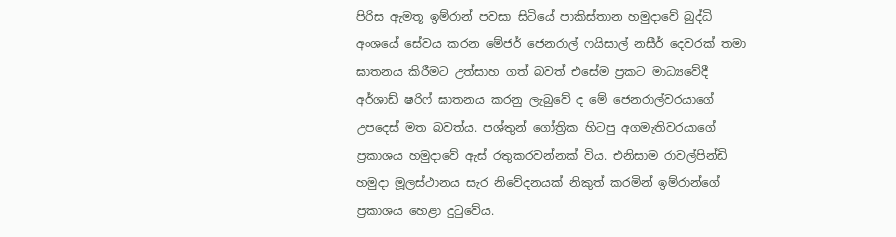පිරිස ඇමතූ ඉම්රාන් පවසා සිටියේ පාකිස්තාන හමුදාවේ බුද්ධි අංශයේ සේවය කරන මේජර් ජෙනරාල් ෆයිසාල් නසීර් දෙවරක් තමා ඝාතනය කිරීමට උත්සාහ ගත් බවත් එසේම ප්‍රකට මාධ්‍යවේදී අර්ශාඩ් ෂරිෆ් ඝාතනය කරනු ලැබුවේ ද මේ ජෙනරාල්වරයාගේ උපදෙස් මත බවත්ය. පශ්තුන් ගෝත්‍රික හිටපු අගමැතිවරයාගේ ප්‍රකාශය හමුදාවේ ඇස් රතුකරවන්නක් විය. එනිසාම රාවල්පින්ඩි හමුදා මූලස්ථානය සැර නිවේදනයක් නිකුත් කරමින් ඉම්රාන්ගේ ප්‍රකාශය හෙළා දුටුවේය.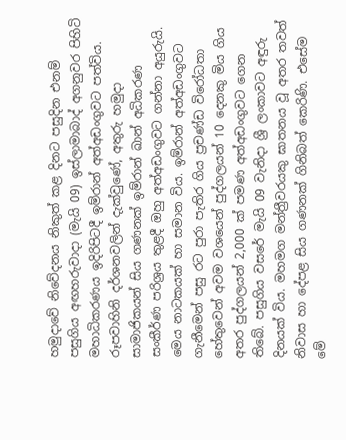හමුදාවේ නිවේදනය නිකුත් කළ දිනට පසුදින එනම් පසුගිය අඟහරුවාදා (මැයි 09) ඉස්ලාමාබාද් අගනුවර පිහිටි මහාධිකරණය ඉදිරිපිටදී ඉම්රාන් අත්අඩංගුවට පත්විය. රූපවාහිනි දර්ශනවලින් දැක්වුණේ, අතුරු හමුදා සාමාජිකයන් සිය ගණනක් ඉම්රාන් ඛාන් අධිකරණ සංකීර්ණ පරිශ්‍රය තුළදී ඔහු අත්අඩංගුවට ගන්නා අයුරුයි. මෙය නාටකයක් හා සමාන විය. ඉම්රාන් අත්අඩංගුවට ගැනීමෙන් පසු රට පුරා පැතිර ගිය ප්‍රචණ්ඩ විරෝධතා හේතුවෙන් අවම වශයෙන් පුද්ගලයන් 10 දෙනකු මිය ගිය අතර පුද්ගලයන් 2,000 ක් පමණ අත්අඩංගුවට ගෙන තිබේ. පසුගිය වසරේ මැයි 09 වැනිදා ශ්‍රී ලංකාවට අඳුරු දිනයක් විය. මහමග මන්ත්‍රීවරයකු ඝාතනය වූ අතර තවත් නිවාස හා දේපළ සිය ගණනක් ගිනිබත් කෙරිණි. එසේම මේ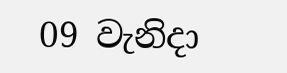09 වැනිදා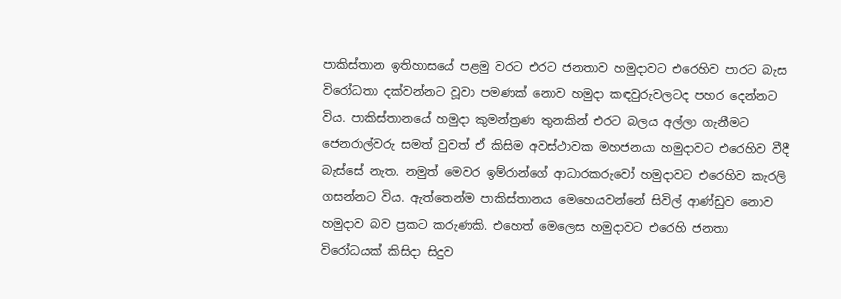පාකිස්තාන ඉතිහාසයේ පළමු වරට එරට ජනතාව හමුදාවට එරෙහිව පාරට බැස විරෝධතා දක්වන්නට වූවා පමණක් නොව හමුදා කඳවුරුවලටද පහර දෙන්නට විය. පාකිස්තානයේ හමුදා කුමන්ත්‍රණ තුනකින් එරට බලය අල්ලා ගැනීමට ජෙනරාල්වරු සමත් වුවත් ඒ කිසිම අවස්ථාවක මහජනයා හමුදාවට එරෙහිව වීදී බැස්සේ නැත. නමුත් මෙවර ඉම්රාන්ගේ ආධාරකරුවෝ හමුදාවට එරෙහිව කැරලි ගසන්නට විය. ඇත්තෙන්ම පාකිස්තානය මෙහෙයවන්නේ සිවිල් ආණ්ඩුව නොව හමුදාව බව ප්‍රකට කරුණකි. එහෙත් මෙලෙස හමුදාවට එරෙහි ජනතා විරෝධයක් කිසිදා සිදුව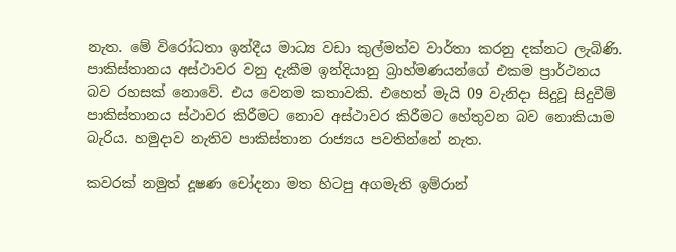නැත. මේ විරෝධතා ඉන්දීය මාධ්‍ය වඩා කුල්මත්ව වාර්තා කරනු දක්නට ලැබිණි. පාකිස්තානය අස්ථාවර වනු දැකීම ඉන්දියානු බ්‍රාහ්මණයන්ගේ එකම ප්‍රාර්ථනය බව රහසක් නොවේ. එය වෙනම කතාවකි. එහෙත් මැයි 09 වැනිදා සිදුවූ සිදුවීම් පාකිස්තානය ස්ථාවර කිරීමට නොව අස්ථාවර කිරීමට හේතුවන බව නොකියාම බැරිය. හමුදාව නැතිව පාකිස්තාන රාජ්‍යය පවතින්නේ නැත.

කවරක් නමුත් දූෂණ චෝදනා මත හිටපු අගමැති ඉම්රාන්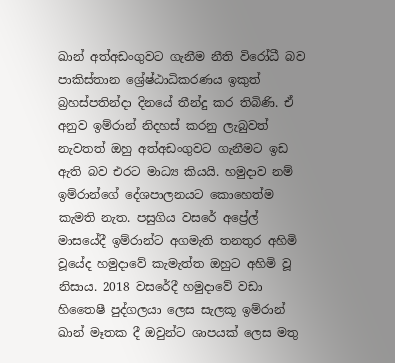ඛාන් අත්අඩංගුවට ගැනීම නීති විරෝධී බව පාකිස්තාන ශ්‍රේෂ්ඨාධිකරණය ඉකුත් බ්‍රහස්පතින්දා දිනයේ තීන්දු කර තිබිණි. ඒ අනුව ඉම්රාන් නිදහස් කරනු ලැබුවත් නැවතත් ඔහු අත්අඩංගුවට ගැනීමට ඉඩ ඇති බව එරට මාධ්‍ය කියයි. හමුදාව නම් ඉම්රාන්ගේ දේශපාලනයට කොහෙත්ම කැමති නැත. පසුගිය වසරේ අප්‍රේල් මාසයේදී ඉම්රාන්ට අගමැති තනතුර අහිමි වූයේද හමුදාවේ කැමැත්ත ඔහුට අහිමි වූ නිසාය. 2018 වසරේදී හමුදාවේ වඩා හිතෛෂී පුද්ගලයා ලෙස සැලකූ ඉම්රාන් ඛාන් මෑතක දී ඔවුන්ට ශාපයක් ලෙස මතු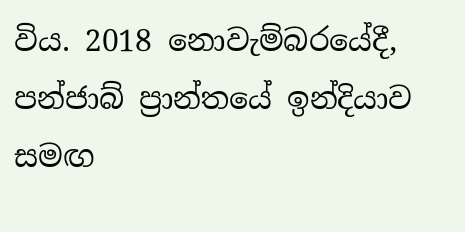විය. 2018 නොවැම්බරයේදී, පන්ජාබ් ප්‍රාන්තයේ ඉන්දියාව සමඟ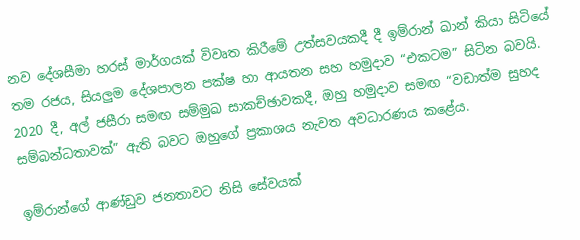නව දේශසීමා හරස් මාර්ගයක් විවෘත කිරීමේ උත්සවයකදී දී ඉම්රාන් ඛාන් කියා සිටියේ තම රජය, සියලුම දේශපාලන පක්ෂ හා ආයතන සහ හමුදාව “එකටම” සිටින බවයි. 2020 දී, අල් ජසීරා සමඟ සම්මුඛ සාකච්ඡාවකදී, ඔහු හමුදාව සමඟ “වඩාත්ම සුහද සම්බන්ධතාවක්” ඇති බවට ඔහුගේ ප්‍රකාශය නැවත අවධාරණය කළේය.

ඉම්රාන්ගේ ආණ්ඩුව ජනතාවට නිසි සේවයක්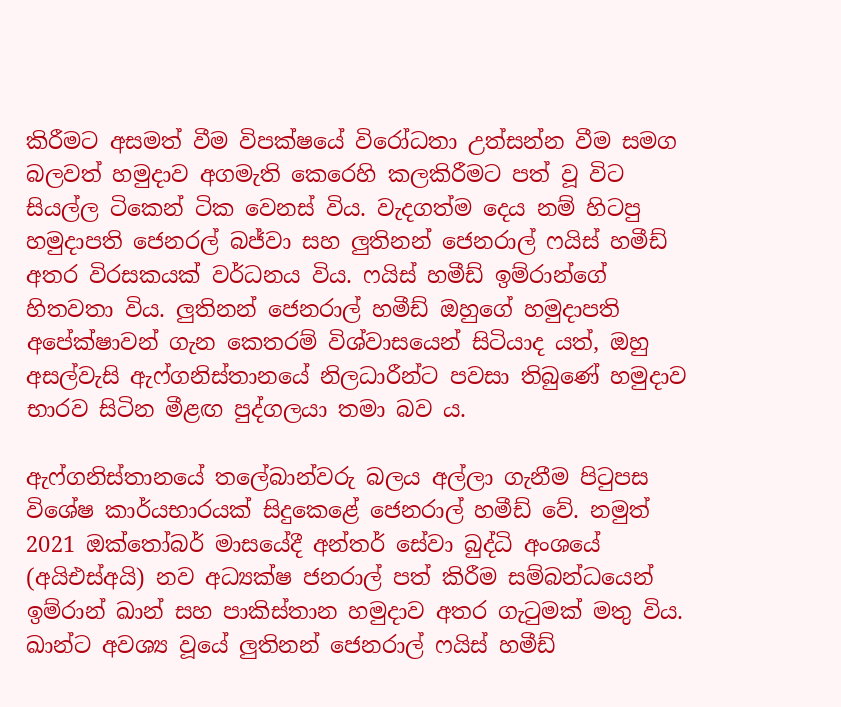කිරීමට අසමත් වීම විපක්ෂයේ විරෝධතා උත්සන්න වීම සමග බලවත් හමුදාව අගමැති කෙරෙහි කලකිරීමට පත් වූ විට සියල්ල ටිකෙන් ටික වෙනස් විය. වැදගත්ම දෙය නම් හිටපු හමුදාපති ජෙනරල් බජ්වා සහ ලුතිනන් ජෙනරාල් ෆයිස් හමීඩ් අතර විරසකයක් වර්ධනය විය. ෆයිස් හමීඩ් ඉම්රාන්ගේ හිතවතා විය. ලුතිනන් ජෙනරාල් හමීඩ් ඔහුගේ හමුදාපති අපේක්ෂාවන් ගැන කෙතරම් විශ්වාසයෙන් සිටියාද යත්, ඔහු අසල්වැසි ඇෆ්ගනිස්තානයේ නිලධාරීන්ට පවසා තිබුණේ හමුදාව භාරව සිටින මීළඟ පුද්ගලයා තමා බව ය.

ඇෆ්ගනිස්තානයේ තලේබාන්වරු බලය අල්ලා ගැනීම පිටුපස විශේෂ කාර්යභාරයක් සිදුකෙළේ ජෙනරාල් හමීඩ් වේ. නමුත් 2021 ඔක්තෝබර් මාසයේදී අන්තර් සේවා බුද්ධි අංශයේ (අයිඑස්අයි) නව අධ්‍යක්ෂ ජනරාල් පත් කිරීම සම්බන්ධයෙන් ඉම්රාන් ඛාන් සහ පාකිස්තාන හමුදාව අතර ගැටුමක් මතු විය. ඛාන්ට අවශ්‍ය වූයේ ලුතිනන් ජෙනරාල් ෆයිස් හමීඩ්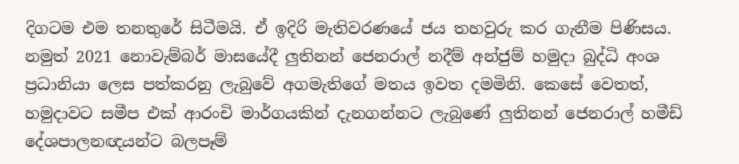දිගටම එම තනතුරේ සිටීමයි. ඒ ඉදිරි මැතිවරණයේ ජය තහවුරු කර ගැනීම පිණිසය. නමුත් 2021 නොවැම්බර් මාසයේදී ලුතිනන් ජෙනරාල් නදීම් අන්ජුම් හමුදා බුද්ධි අංශ ප්‍රධානියා ලෙස පත්කරනු ලැබුවේ අගමැතිගේ මතය ඉවත දමමිනි. කෙසේ වෙතත්, හමුදාවට සමීප එක් ආරංචි මාර්ගයකින් දැනගන්නට ලැබුණේ ලුතිනන් ජෙනරාල් හමීඩ් දේශපාලනඥයන්ට බලපෑම්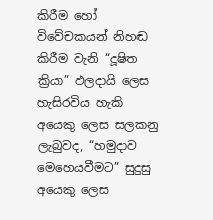කිරීම හෝ විවේචකයන් නිහඬ කිරීම වැනි “දූෂිත ක්‍රියා” ඵලදායි ලෙස හැසිරවිය හැකි අයෙකු ලෙස සලකනු ලැබුවද, “හමුදාව මෙහෙයවීමට” සුදුසු අයෙකු ලෙස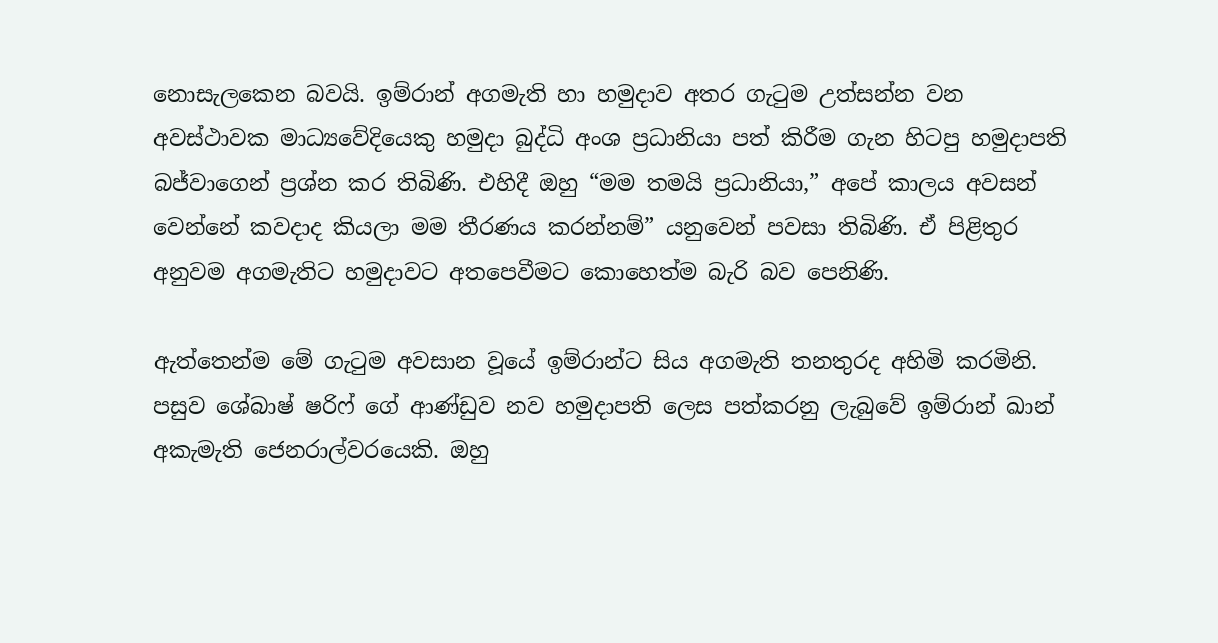නොසැලකෙන බවයි. ඉම්රාන් අගමැති හා හමුදාව අතර ගැටුම උත්සන්න වන අවස්ථාවක මාධ්‍යවේදියෙකු හමුදා බුද්ධි අංශ ප්‍රධානියා පත් කිරීම ගැන හිටපු හමුදාපති බජ්වාගෙන් ප්‍රශ්න කර තිබිණි. එහිදී ඔහු “මම තමයි ප්‍රධානියා,” අපේ කාලය අවසන් වෙන්නේ කවදාද කියලා මම තීරණය කරන්නම්” යනුවෙන් පවසා තිබිණි. ඒ පිළිතුර අනුවම අගමැතිට හමුදාවට අතපෙවීමට කොහෙත්ම බැරි බව පෙනිණි.

ඇත්තෙන්ම මේ ගැටුම අවසාන වූයේ ඉම්රාන්ට සිය අගමැති තනතුරද අහිමි කරමිනි. පසුව ශේබාෂ් ෂරිෆ් ගේ ආණ්ඩුව නව හමුදාපති ලෙස පත්කරනු ලැබුවේ ඉම්රාන් ඛාන් අකැමැති ජෙනරාල්වරයෙකි. ඔහු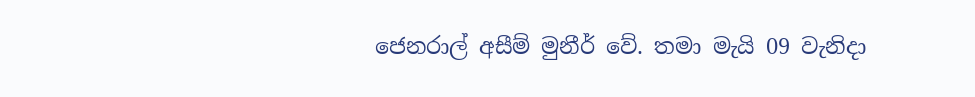ජෙනරාල් අසීම් මුනීර් වේ. තමා මැයි 09 වැනිදා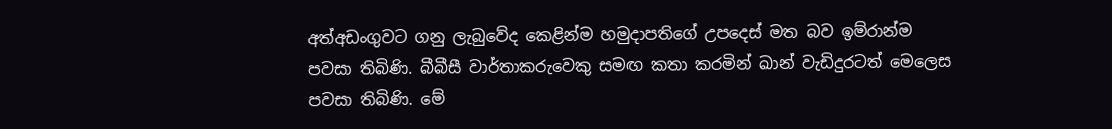අත්අඩංගුවට ගනු ලැබුවේද කෙළින්ම හමුදාපතිගේ උපදෙස් මත බව ඉම්රාන්ම පවසා තිබිණි. බීබීසී වාර්තාකරුවෙකු සමඟ කතා කරමින් ඛාන් වැඩිදුරටත් මෙලෙස පවසා තිබිණි. මේ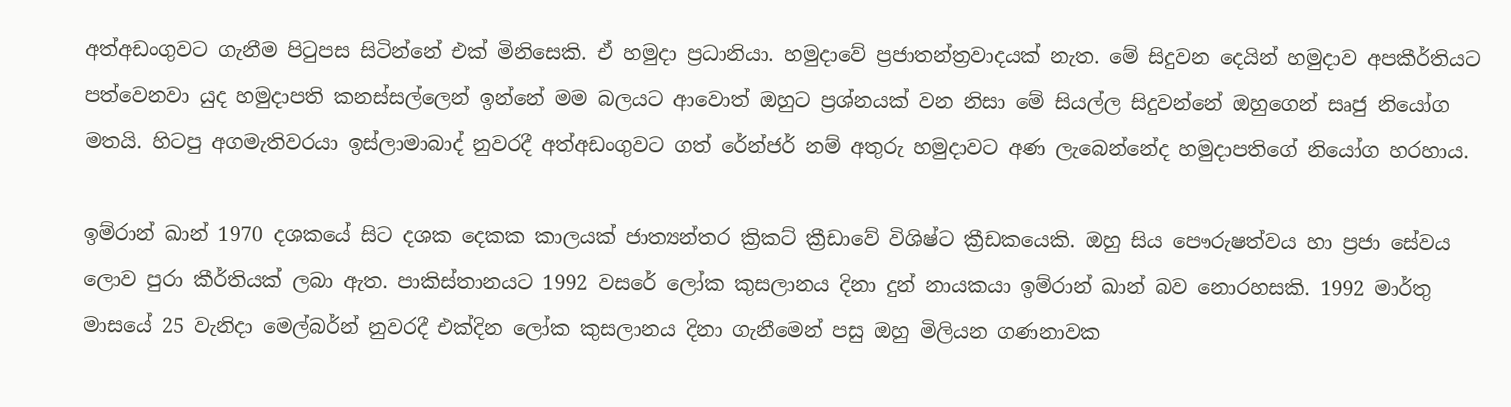අත්අඩංගුවට ගැනීම පිටුපස සිටින්නේ එක් මිනිසෙකි. ඒ හමුදා ප්‍රධානියා. හමුදාවේ ප්‍රජාතන්ත්‍රවාදයක් නැත. මේ සිදුවන දෙයින් හමුදාව අපකීර්තියට පත්වෙනවා යුද හමුදාපති කනස්සල්ලෙන් ඉන්නේ මම බලයට ආවොත් ඔහුට ප්‍රශ්නයක් වන නිසා මේ සියල්ල සිදුවන්නේ ඔහුගෙන් සෘජු නියෝග මතයි. හිටපු අගමැතිවරයා ඉස්ලාමාබාද් නුවරදී අත්අඩංගුවට ගත් රේන්ජර් නම් අතුරු හමුදාවට අණ ලැබෙන්නේද හමුදාපතිගේ නියෝග හරහාය.

ඉම්රාන් ඛාන් 1970 දශකයේ සිට දශක දෙකක කාලයක් ජාත්‍යන්තර ක්‍රිකට් ක්‍රීඩාවේ විශිෂ්ට ක්‍රීඩකයෙකි. ඔහු සිය පෞරුෂත්වය හා ප්‍රජා සේවය ලොව පුරා කීර්තියක් ලබා ඇත. පාකිස්තානයට 1992 වසරේ ලෝක කුසලානය දිනා දුන් නායකයා ඉම්රාන් ඛාන් බව නොරහසකි. 1992 මාර්තු මාසයේ 25 වැනිදා මෙල්බර්න් නුවරදී එක්දින ලෝක කුසලානය දිනා ගැනීමෙන් පසු ඔහු මිලියන ගණනාවක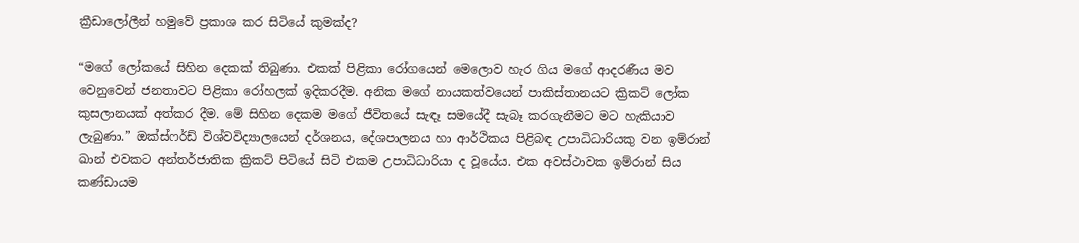ක්‍රීඩාලෝලීන් හමුවේ ප්‍රකාශ කර සිටියේ කුමක්ද?

“මගේ ලෝකයේ සිහින දෙකක් තිබුණා. එකක් පිළිකා රෝගයෙන් මෙලොව හැර ගිය මගේ ආදරණීය මව වෙනුවෙන් ජනතාවට පිළිකා රෝහලක් ඉදිකරදීම. අනික මගේ නායකත්වයෙන් පාකිස්තානයට ක්‍රිකට් ලෝක කුසලානයක් අත්කර දීම. මේ සිහින දෙකම මගේ ජීවිතයේ සැඳෑ සමයේදී සැබෑ කරගැනීමට මට හැකියාව ලැබුණා.” ඔක්ස්ෆර්ඩ් විශ්වවිද්‍යාලයෙන් දර්ශනය, දේශපාලනය හා ආර්ථිකය පිළිබඳ උපාධිධාරියකු වන ඉම්රාන් ඛාන් එවකට අන්තර්ජාතික ක්‍රිකට් පිටියේ සිටි එකම උපාධිධාරියා ද වූයේය. එක අවස්ථාවක ඉම්රාන් සිය කණ්ඩායම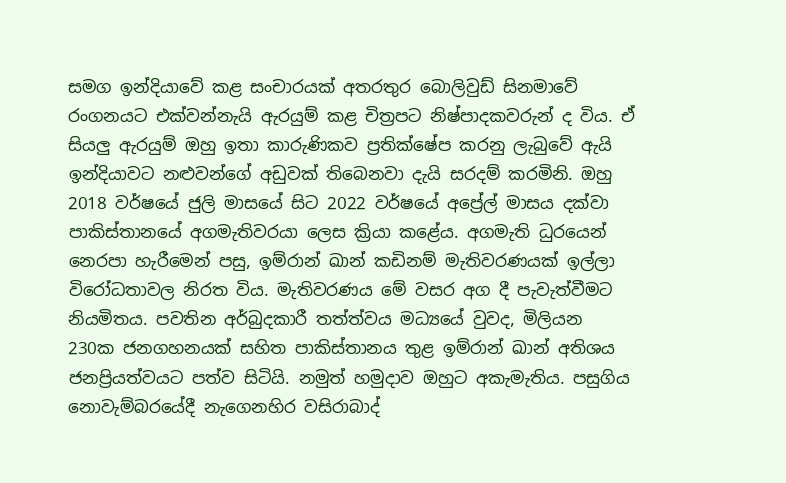සමග ඉන්දියාවේ කළ සංචාරයක් අතරතුර බොලිවුඩ් සිනමාවේ රංගනයට එක්වන්නැයි ඇරයුම් කළ චිත්‍රපට නිෂ්පාදකවරුන් ද විය. ඒ සියලු ඇරයුම් ඔහු ඉතා කාරුණිකව ප්‍රතික්ෂේප කරනු ලැබුවේ ඇයි ඉන්දියාවට නළුවන්ගේ අඩුවක් තිබෙනවා දැයි සරදම් කරමිනි. ඔහු 2018 වර්ෂයේ ජුලි මාසයේ සිට 2022 වර්ෂයේ අප්‍රේල් මාසය දක්වා පාකිස්තානයේ අගමැතිවරයා ලෙස ක්‍රියා කළේය. අගමැති ධුරයෙන් නෙරපා හැරීමෙන් පසු, ඉම්රාන් ඛාන් කඩිනම් මැතිවරණයක් ඉල්ලා විරෝධතාවල නිරත විය. මැතිවරණය මේ වසර අග දී පැවැත්වීමට නියමිතය. පවතින අර්බුදකාරී තත්ත්වය මධ්‍යයේ වුවද, මිලියන 230ක ජනගහනයක් සහිත පාකිස්තානය තුළ ඉම්රාන් ඛාන් අතිශය ජනප්‍රියත්වයට පත්ව සිටියි. නමුත් හමුදාව ඔහුට අකැමැතිය. පසුගිය නොවැම්බරයේදී නැගෙනහිර වසිරාබාද්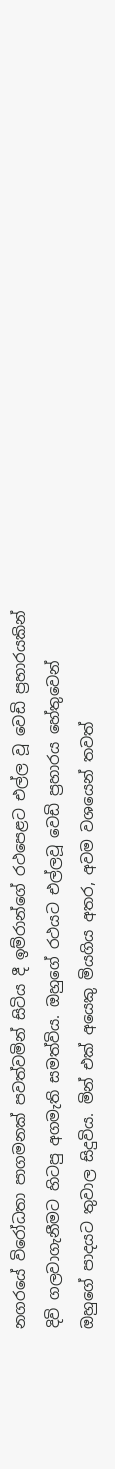නගරයේ විරෝධතා පාගමනක් පවත්වමින් සිටිය දී ඉම්රාන්ගේ රථපෙළට එල්ල වූ වෙඩි ප්‍රහාරයකින් දිවි ගලවාගැනීමට හිටපු අගමැති සමත්විය. ඔහුගේ රථයට එල්ලවූ වෙඩි ප්‍රහාරය හේතුවෙන් ඔහුගේ පාදයට තුවාල සිදුවිය. මින් එක් අයෙකු මියගිය අතර, අවම වශයෙන් තවත්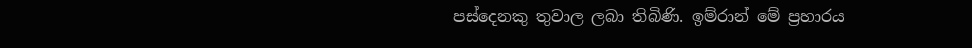පස්දෙනකු තුවාල ලබා තිබිණි. ඉම්රාන් මේ ප්‍රහාරය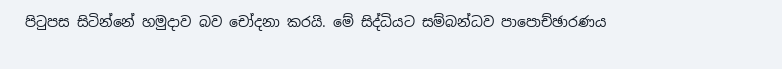පිටුපස සිටින්නේ හමුදාව බව චෝදනා කරයි. මේ සිද්ධියට සම්බන්ධව පාපොච්ඡාරණය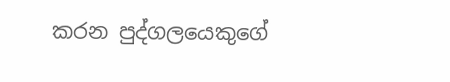කරන පුද්ගලයෙකුගේ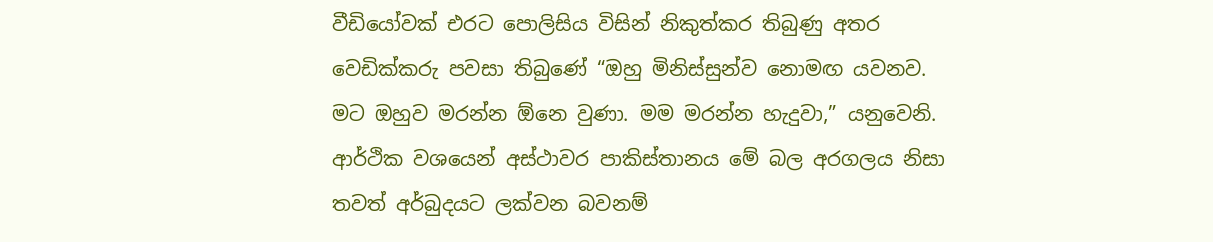වීඩියෝවක් එරට පොලිසිය විසින් නිකුත්කර තිබුණු අතර වෙඩික්කරු පවසා තිබුණේ “ඔහු මිනිස්සුන්ව නොමඟ යවනව. මට ඔහුව මරන්න ඕනෙ වුණා. මම මරන්න හැදුවා,” යනුවෙනි. ආර්ථික වශයෙන් අස්ථාවර පාකිස්තානය මේ බල අරගලය නිසා තවත් අර්බුදයට ලක්වන බවනම්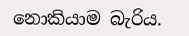නොකියාම බැරිය.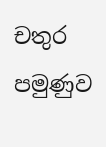චතුර පමුණුව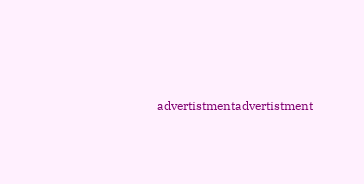advertistmentadvertistment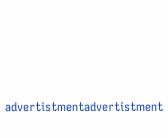advertistmentadvertistment